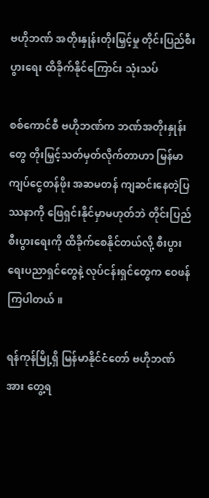ဗဟိုဘဏ် အတိုးနှုန်းတိုးမြှင့်မှု တိုင်းပြည်စီးပွားရေး ထိခိုက်နိုင်ကြောင်း သုံးသပ်

စစ်ကောင်စီ ဗဟိုဘဏ်က ဘဏ်အတိုးနှုန်းတွေ တိုးမြှင့်သတ်မှတ်လိုက်တာဟာ မြန်မာကျပ်ငွေတန်ဖိုး အဆမတန် ကျဆင်းနေတဲ့ပြဿနာကို ဖြေရှင်းနိုင်မှာမဟုတ်ဘဲ တိုင်းပြည်စီးပွားရေးကို ထိခိုက်စေနိုင်တယ်လို့ စီးပွားရေးပညာရှင်တွေနဲ့ လုပ်ငန်းရှင်တွေက ဝေဖန်ကြပါတယ်။

ရန်ကုန်မြို့ရှိ မြန်မာနိုင်ငံတော် ဗဟိုဘဏ်အား တွေ့ရ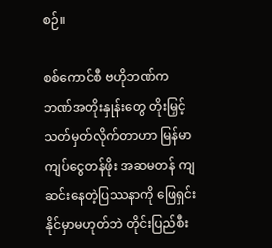စဉ်။

စစ်ကောင်စီ ဗဟိုဘဏ်က ဘဏ်အတိုးနှုန်းတွေ တိုးမြှင့်သတ်မှတ်လိုက်တာဟာ မြန်မာကျပ်ငွေတန်ဖိုး အဆမတန် ကျဆင်းနေတဲ့ပြဿနာကို ဖြေရှင်းနိုင်မှာမဟုတ်ဘဲ တိုင်းပြည်စီး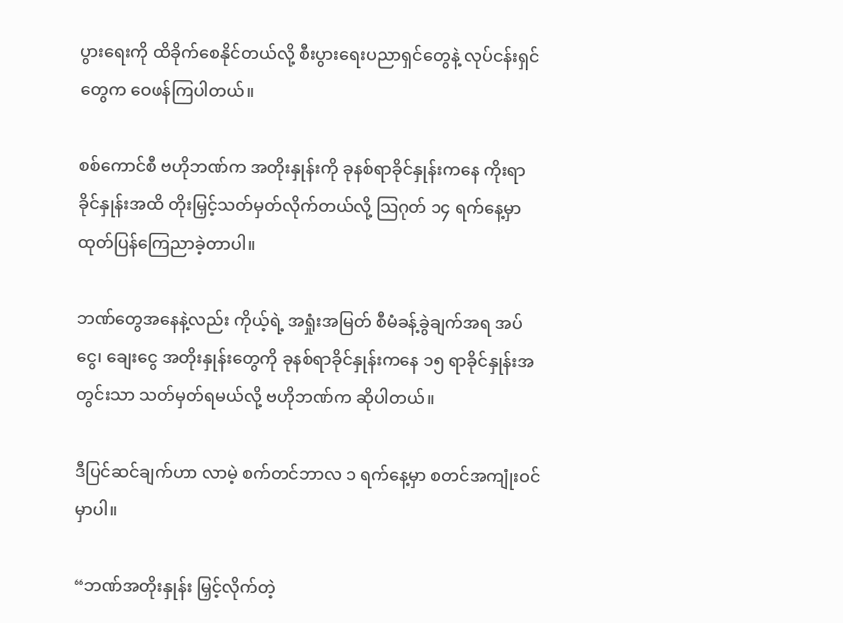ပွားရေးကို ထိခိုက်စေနိုင်တယ်လို့ စီးပွားရေးပညာရှင်တွေနဲ့ လုပ်ငန်းရှင်တွေက ဝေဖန်ကြပါတယ်။

စစ်ကောင်စီ ဗဟိုဘဏ်က အတိုးနှုန်းကို ခုနစ်ရာခိုင်နှုန်းကနေ ကိုးရာခိုင်နှုန်းအထိ တိုးမြှင့်သတ်မှတ်လိုက်တယ်လို့ သြဂုတ် ၁၄ ရက်နေ့မှာ ထုတ်ပြန်ကြေညာခဲ့တာပါ။

ဘဏ်တွေအနေနဲ့လည်း ကိုယ့်ရဲ့ အရှုံးအမြတ် စီမံခန့်ခွဲချက်အရ အပ်ငွေ၊ ချေးငွေ အတိုးနှုန်းတွေကို ခုနစ်ရာခိုင်နှုန်းကနေ ၁၅ ရာခိုင်နှုန်းအတွင်းသာ သတ်မှတ်ရမယ်လို့ ဗဟိုဘဏ်က ဆိုပါတယ်။

ဒီပြင်ဆင်ချက်ဟာ လာမဲ့ စက်တင်ဘာလ ၁ ရက်နေ့မှာ စတင်အကျုံးဝင်မှာပါ။

“ဘဏ်အတိုးနှုန်း မြှင့်လိုက်တဲ့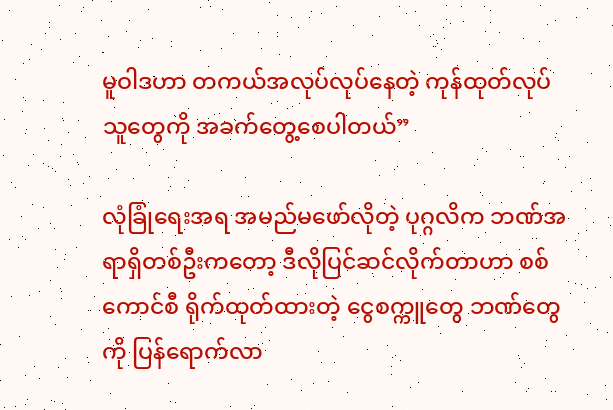မူဝါဒဟာ တကယ်အလုပ်လုပ်နေတဲ့ ကုန်ထုတ်လုပ်သူတွေကို အခက်တွေ့စေပါတယ်”

လုံခြုံရေးအရ အမည်မဖော်လိုတဲ့ ပုဂ္ဂလိက ဘဏ်အရာရှိတစ်ဦးကတော့ ဒီလိုပြင်ဆင်လိုက်တာဟာ စစ်ကောင်စီ ရိုက်ထုတ်ထားတဲ့ ငွေစက္ကူတွေ ဘဏ်တွေကို ပြန်ရောက်လာ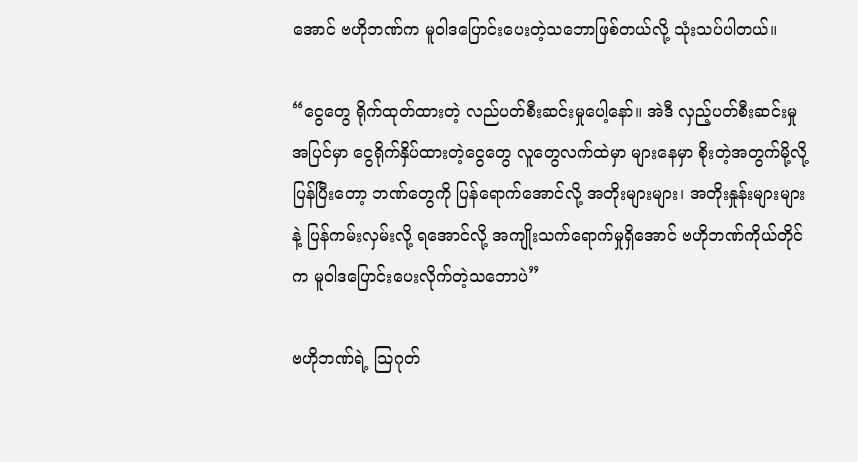အောင် ဗဟိုဘဏ်က မူဝါဒပြောင်းပေးတဲ့သဘောဖြစ်တယ်လို့ သုံးသပ်ပါတယ်။

“ငွေတွေ ရိုက်ထုတ်ထားတဲ့ လည်ပတ်စီးဆင်းမှုပေါ့နော်။ အဲဒီ လှည့်ပတ်စီးဆင်းမှု အပြင်မှာ ငွေရိုက်နှိပ်ထားတဲ့ငွေတွေ လူတွေလက်ထဲမှာ များနေမှာ စိုးတဲ့အတွက်မို့လို့ ပြန်ပြီးတော့ ဘဏ်တွေကို ပြန်ရောက်အောင်လို့ အတိုးများများ၊ အတိုးနှုန်းများများနဲ့ ပြန်ကမ်းလှမ်းလို့ ရအောင်လို့ အကျိုးသက်ရောက်မှုရှိအောင် ဗဟိုဘဏ်ကိုယ်တိုင်က မူဝါဒပြောင်းပေးလိုက်တဲ့သဘောပဲ”

ဗဟိုဘဏ်ရဲ့ သြဂုတ်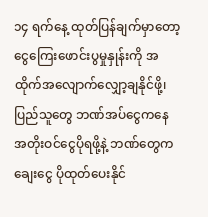၁၄ ရက်နေ့ ထုတ်ပြန်ချက်မှာတော့ ငွေကြေးဖောင်းပွမှုနှုန်းကို အထိုက်အလျောက်လျှော့ချနိုင်ဖို့၊ ပြည်သူတွေ ဘဏ်အပ်ငွေကနေ အတိုးဝင်ငွေပိုရဖို့နဲ့ ဘဏ်တွေက ချေးငွေ ပိုထုတ်ပေးနိုင်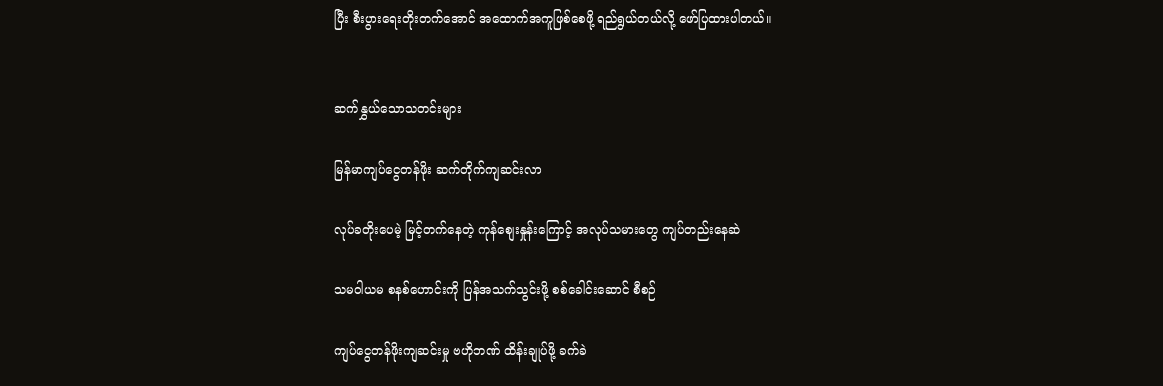ပြီး စီးပွားရေးတိုးတက်အောင် အထောက်အကူဖြစ်စေဖို့ ရည်ရွယ်တယ်လို့ ဖော်ပြထားပါတယ်။


ဆက်နွှယ်သောသတင်းများ

မြန်မာကျပ်ငွေတန်ဖိုး ဆက်တိုက်ကျဆင်းလာ

လုပ်ခတိုးပေမဲ့ မြင့်တက်နေတဲ့ ကုန်စျေးနှုန်းကြောင့် အလုပ်သမားတွေ ကျပ်တည်းနေဆဲ

သမဝါယမ စနစ်ဟောင်းကို ပြန်အသက်သွင်းဖို့ စစ်ခေါင်းဆောင် စီစဉ်

ကျပ်ငွေတန်ဖိုးကျဆင်းမှု ဗဟိုဘဏ် ထိန်းချုပ်ဖို့ ခက်ခဲ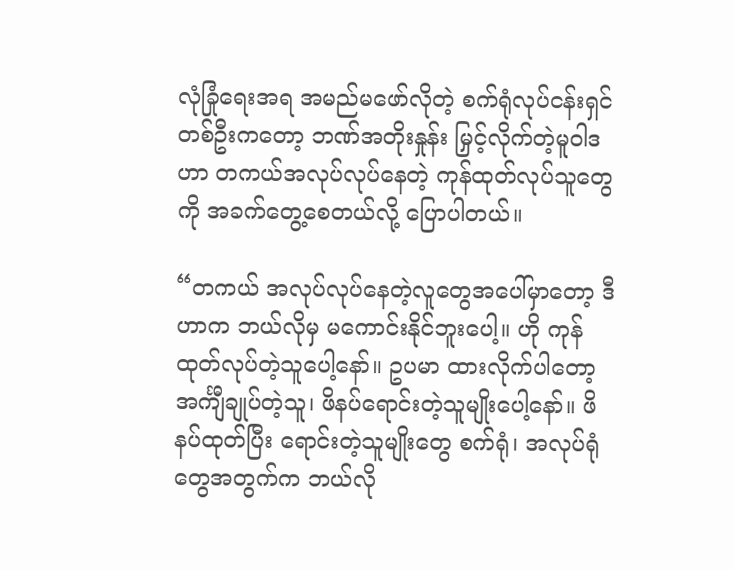လုံခြုံရေးအရ အမည်မဖော်လိုတဲ့ စက်ရုံလုပ်ငန်းရှင်တစ်ဦးကတော့ ဘဏ်အတိုးနှုန်း မြှင့်လိုက်တဲ့မူဝါဒဟာ တကယ်အလုပ်လုပ်နေတဲ့ ကုန်ထုတ်လုပ်သူတွေကို အခက်တွေ့စေတယ်လို့ ပြောပါတယ်။

“တကယ် အလုပ်လုပ်နေတဲ့လူတွေအပေါ်မှာတော့ ဒီဟာက ဘယ်လိုမှ မကောင်းနိုင်ဘူးပေါ့။ ဟို ကုန်ထုတ်လုပ်တဲ့သူပေါ့နော်။ ဥပမာ ထားလိုက်ပါတော့ အင်္ကျီချုပ်တဲ့သူ၊ ဖိနပ်ရောင်းတဲ့သူမျိုးပေါ့နော်။ ဖိနပ်ထုတ်ပြီး ရောင်းတဲ့သူမျိုးတွေ စက်ရုံ၊ အလုပ်ရုံတွေအတွက်က ဘယ်လို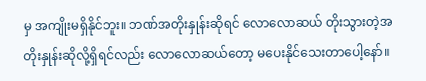မှ အကျိုးမရှိနိုင်ဘူး။ ဘဏ်အတိုးနှုန်းဆိုရင် လောလောဆယ် တိုးသွားတဲ့အတိုးနှုန်းဆိုလို့ရှိရင်လည်း လောလောဆယ်တော့ မပေးနိုင်သေးတာပေါ့နော်။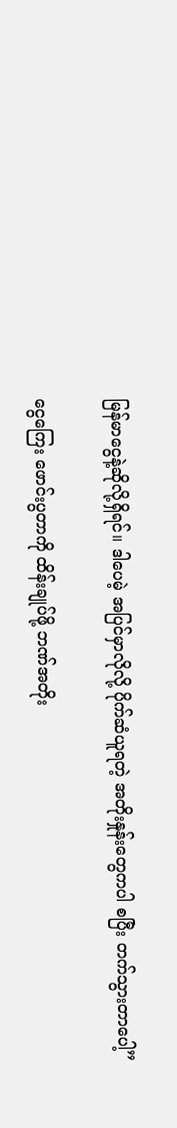မြန်မာငွေနဲ့ဆိုလို့ရှိရင်။ ဒါပေမဲ့ အပြင်မှာလိုလို့ ပိုက်ဆံယူရတဲ့ အတိုးနှုန်းတွေကပါ စပြီး တက်သွားတာပေါ့”

ငွေကြေး ဖောင်းပွတာကို ထိန်းချုပ်ဖို့ ဘဏ်အတိုး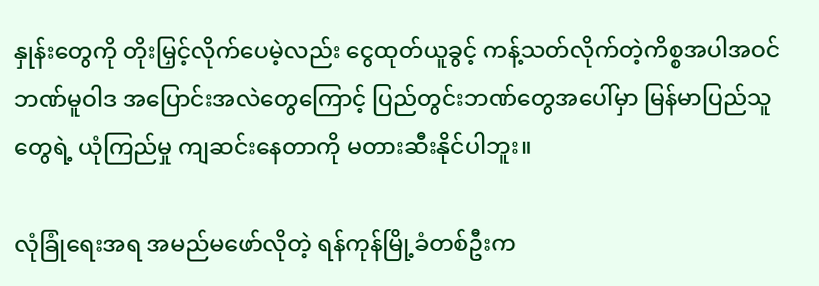နှုန်းတွေကို တိုးမြှင့်လိုက်ပေမဲ့လည်း ငွေထုတ်ယူခွင့် ကန့်သတ်လိုက်တဲ့ကိစ္စအပါအဝင် ဘဏ်မူဝါဒ အပြောင်းအလဲတွေကြောင့် ပြည်တွင်းဘဏ်တွေအပေါ်မှာ မြန်မာပြည်သူတွေရဲ့ ယုံကြည်မှု ကျဆင်းနေတာကို မတားဆီးနိုင်ပါဘူး။

လုံခြုံရေးအရ အမည်မဖော်လိုတဲ့ ရန်ကုန်မြို့ခံတစ်ဦးက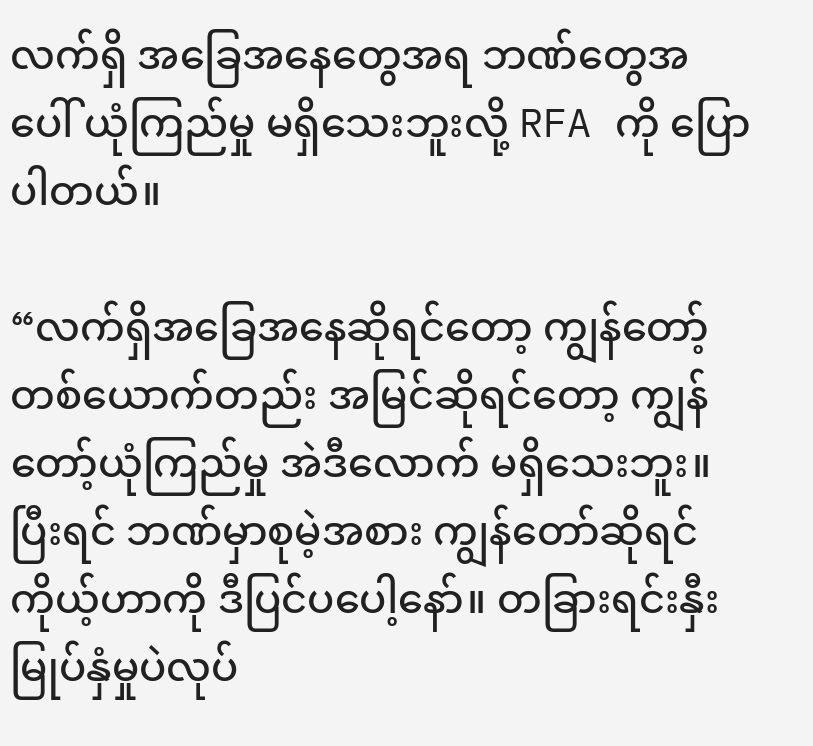လက်ရှိ အခြေအနေတွေအရ ဘဏ်တွေအပေါ် ယုံကြည်မှု မရှိသေးဘူးလို့ RFA ကို ပြောပါတယ်။

“လက်ရှိအခြေအနေဆိုရင်တော့ ကျွန်တော့်တစ်ယောက်တည်း အမြင်ဆိုရင်တော့ ကျွန်တော့်ယုံကြည်မှု အဲဒီလောက် မရှိသေးဘူး။ ပြီးရင် ဘဏ်မှာစုမဲ့အစား ကျွန်တော်ဆိုရင် ကိုယ့်ဟာကို ဒီပြင်ပပေါ့နော်။ တခြားရင်းနှီးမြုပ်နှံမှုပဲလုပ်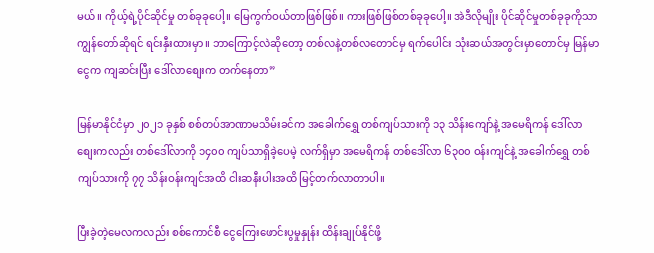မယ်။ ကိုယ့်ရဲ့ပိုင်ဆိုင်မှု တစ်ခုခုပေါ့။ မြေကွက်ဝယ်တာဖြစ်ဖြစ်။ ကားဖြစ်ဖြစ်တစ်ခုခုပေါ့။ အဲဒီလိုမျိုး ပိုင်ဆိုင်မှုတစ်ခုခုကိုသာ ကျွန်တော်ဆိုရင် ရင်းနှီးထားမှာ။ ဘာကြောင့်လဲဆိုတော့ တစ်လနဲ့တစ်လတောင်မှ ရက်ပေါင်း သုံးဆယ်အတွင်းမှာတောင်မှ မြန်မာငွေက ကျဆင်းပြီး ဒေါ်လာစျေးက တက်နေတာ”

မြန်မာနိုင်ငံမှာ ၂၀၂၁ ခုနှစ် စစ်တပ်အာဏာမသိမ်းခင်က အခေါက်ရွှေ တစ်ကျပ်သားကို ၁၃ သိန်းကျော်နဲ့ အမေရိကန် ဒေါ်လာစျေးကလည်း တစ်ဒေါ်လာကို ၁၄၀၀ ကျပ်သာရှိခဲ့ပေမဲ့ လက်ရှိမှာ အမေရိကန် တစ်ဒေါ်လာ ၆၃၀၀ ဝန်းကျင်နဲ့ အခေါက်ရွှေ တစ်ကျပ်သားကို ၇၇ သိန်းဝန်းကျင်အထိ ငါးဆနီးပါးအထိ မြင့်တက်လာတာပါ။

ပြီးခဲ့တဲ့မေလကလည်း စစ်ကောင်စီ ငွေကြေးဖောင်းပွမှုနှုန်း ထိန်းချုပ်နိုင်ဖို့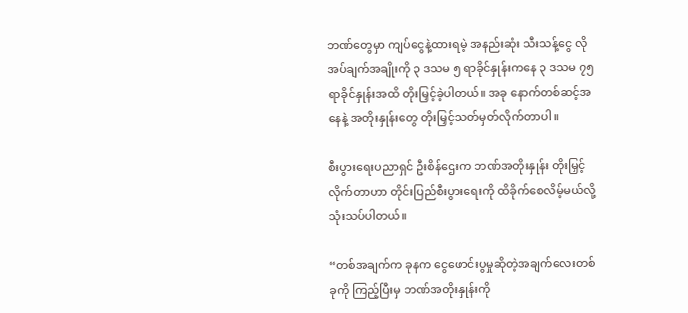ဘဏ်တွေမှာ ကျပ်ငွေနဲ့ထားရမဲ့ အနည်းဆုံး သီးသန့်ငွေ လိုအပ်ချက်အချိုးကို ၃ ဒသမ ၅ ရာခိုင်နှုန်းကနေ ၃ ဒသမ ၇၅ ရာခိုင်နှုန်းအထိ တိုးမြှင့်ခဲ့ပါတယ်။ အခု နောက်တစ်ဆင့်အနေနဲ့ အတိုးနှုန်းတွေ တိုးမြှင့်သတ်မှတ်လိုက်တာပါ။

စီးပွားရေးပညာရှင် ဦးစိန်ဌေးက ဘဏ်အတိုးနှုန်း တိုးမြှင့်လိုက်တာဟာ တိုင်းပြည်စီးပွားရေးကို ထိခိုက်စေလိမ့်မယ်လို့ သုံးသပ်ပါတယ်။

“တစ်အချက်က ခုနက ငွေဖောင်းပွမှုဆိုတဲ့အချက်လေးတစ်ခုကို ကြည့်ပြီးမှ ဘဏ်အတိုးနှုန်းကို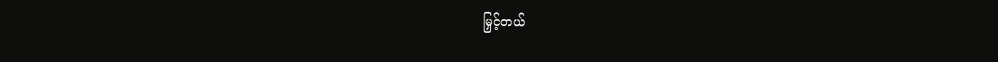မြှင့်တယ်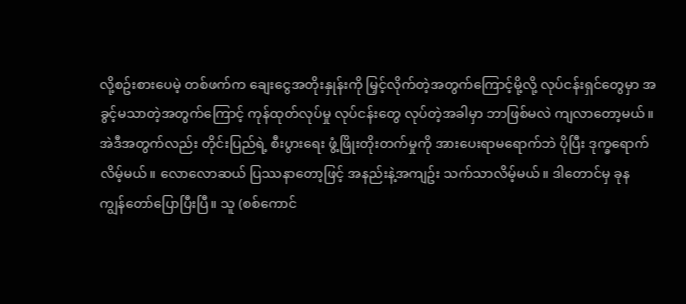လို့စဥ်းစားပေမဲ့ တစ်ဖက်က ချေးငွေအတိုးနှုန်းကို မြှင့်လိုက်တဲ့အတွက်ကြောင့်မို့လို့ လုပ်ငန်းရှင်တွေမှာ အခွင့်မသာတဲ့အတွက်ကြောင့် ကုန်ထုတ်လုပ်မှု လုပ်ငန်းတွေ လုပ်တဲ့အခါမှာ ဘာဖြစ်မလဲ ကျလာတော့မယ်။ အဲဒီအတွက်လည်း တိုင်းပြည်ရဲ့ စီးပွားရေး ဖွံ့ဖြိုးတိုးတက်မှုကို အားပေးရာမရောက်ဘဲ ပိုပြီး ဒုက္ခရောက်လိမ့်မယ်။ လောလောဆယ် ပြဿနာတော့ဖြင့် အနည်းနဲ့အကျဥ်း သက်သာလိမ့်မယ်။ ဒါတောင်မှ ခုန ကျွန်တော်ပြောပြီးပြီ။ သူ (စစ်ကောင်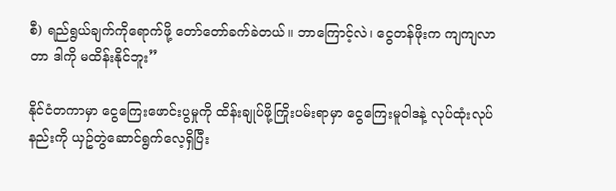စီ) ရည်ရွယ်ချက်ကိုရောက်ဖို့ တော်တော်ခက်ခဲတယ်။ ဘာကြောင့်လဲ၊ ငွေတန်ဖိုးက ကျကျလာတာ ဒါကို မထိန်းနိုင်ဘူး”

နိုင်ငံတကာမှာ ငွေကြေးဖောင်းပွမှုကို ထိန်းချုပ်ဖို့ကြိုးပမ်းရာမှာ ငွေကြေးမူဝါဒနဲ့ လုပ်ထုံးလုပ်နည်းကို ယှဥ်တွဲဆောင်ရွက်လေ့ရှိပြီး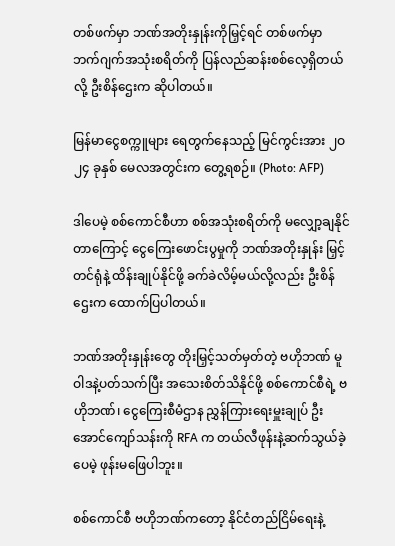တစ်ဖက်မှာ ဘဏ်အတိုးနှုန်းကိုမြှင့်ရင် တစ်ဖက်မှာ ဘက်ဂျက်အသုံးစရိတ်ကို ပြန်လည်ဆန်းစစ်လေ့ရှိတယ်လို့ ဦးစိန်ဌေးက ဆိုပါတယ်။

မြန်မာငွေစက္ကူများ ရေတွက်နေသည့် မြင်ကွင်းအား ၂ဝ၂၄ ခုနှစ် မေလအတွင်းက တွေ့ရစဉ်။ (Photo: AFP)

ဒါပေမဲ့ စစ်ကောင်စီဟာ စစ်အသုံးစရိတ်ကို မလျှော့ချနိုင်တာကြောင့် ငွေကြေးဖောင်းပွမှုကို ဘဏ်အတိုးနှုန်း မြှင့်တင်ရုံနဲ့ ထိန်းချုပ်နိုင်ဖို့ ခက်ခဲလိမ့်မယ်လို့လည်း ဦးစိန်ဌေးက ထောက်ပြပါတယ်။

ဘဏ်အတိုးနှုန်းတွေ တိုးမြှင့်သတ်မှတ်တဲ့ ဗဟိုဘဏ် မူဝါဒနဲ့ပတ်သက်ပြီး အသေးစိတ်သိနိုင်ဖို့ စစ်ကောင်စီရဲ့ ဗဟိုဘဏ်၊ ငွေကြေးစီမံဌာန ညွှန်ကြားရေးမှူးချုပ် ဦးအောင်ကျော်သန်းကို RFA က တယ်လီဖုန်းနဲ့ဆက်သွယ်ခဲ့ပေမဲ့ ဖုန်းမဖြေပါဘူး။

စစ်ကောင်စီ ဗဟိုဘဏ်ကတော့ နိုင်ငံတည်ငြိမ်ရေးနဲ့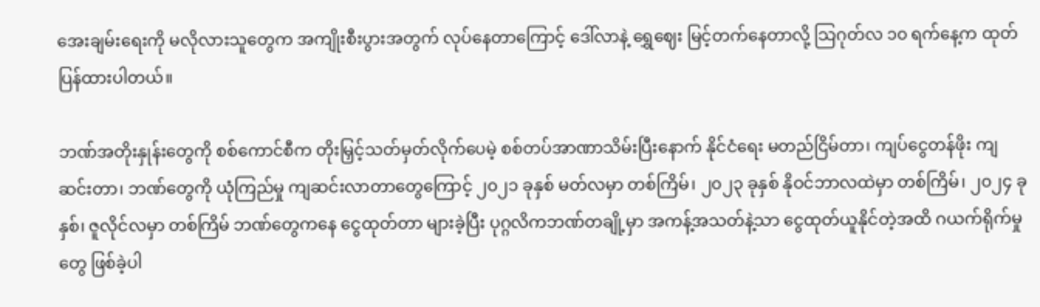အေးချမ်းရေးကို မလိုလားသူတွေက အကျိုးစီးပွားအတွက် လုပ်နေတာကြောင့် ဒေါ်လာနဲ့ ရွှေဈေး မြင့်တက်နေတာလို့ သြဂုတ်လ ၁၀ ရက်နေ့က ထုတ်ပြန်ထားပါတယ်။

ဘဏ်အတိုးနှုန်းတွေကို စစ်ကောင်စီက တိုးမြှင့်သတ်မှတ်လိုက်ပေမဲ့ စစ်တပ်အာဏာသိမ်းပြီးနောက် နိုင်ငံရေး မတည်ငြိမ်တာ၊ ကျပ်ငွေတန်ဖိုး ကျဆင်းတာ၊ ဘဏ်တွေကို ယုံကြည်မှု ကျဆင်းလာတာတွေကြောင့် ၂၀၂၁ ခုနှစ် မတ်လမှာ တစ်ကြိမ်၊ ၂၀၂၃ ခုနှစ် နိုဝင်ဘာလထဲမှာ တစ်ကြိမ်၊ ၂၀၂၄ ခုနှစ်၊ ဇူလိုင်လမှာ တစ်ကြိမ် ဘဏ်တွေကနေ ငွေထုတ်တာ များခဲ့ပြီး ပုဂ္ဂလိကဘဏ်တချို့မှာ အကန့်အသတ်နဲ့သာ ငွေထုတ်ယူနိုင်တဲ့အထိ ဂယက်ရိုက်မှုတွေ ဖြစ်ခဲ့ပါ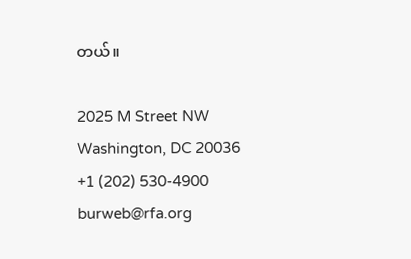တယ်။

2025 M Street NW
Washington, DC 20036
+1 (202) 530-4900
burweb@rfa.org